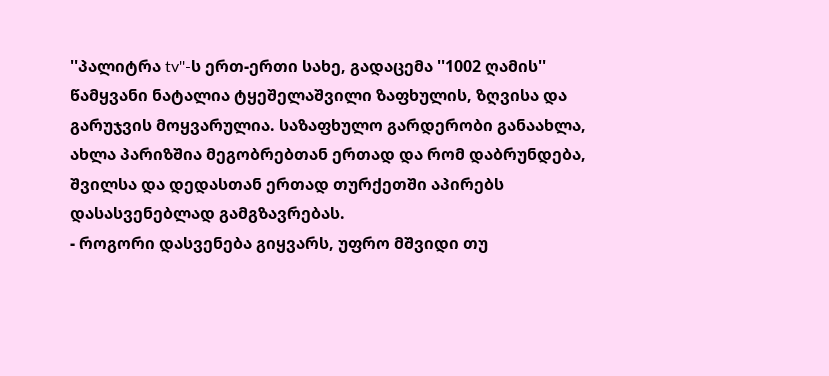''პალიტრა tv''-ს ერთ-ერთი სახე, გადაცემა ''1002 ღამის'' წამყვანი ნატალია ტყეშელაშვილი ზაფხულის, ზღვისა და გარუჯვის მოყვარულია. საზაფხულო გარდერობი განაახლა, ახლა პარიზშია მეგობრებთან ერთად და რომ დაბრუნდება, შვილსა და დედასთან ერთად თურქეთში აპირებს დასასვენებლად გამგზავრებას.
- როგორი დასვენება გიყვარს, უფრო მშვიდი თუ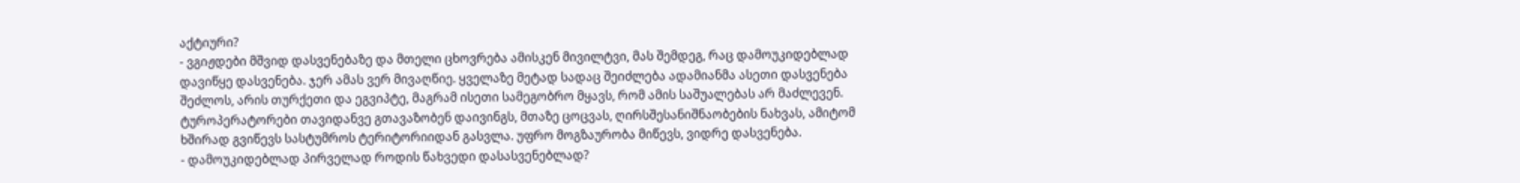აქტიური?
- ვგიჟდები მშვიდ დასვენებაზე და მთელი ცხოვრება ამისკენ მივილტვი, მას შემდეგ, რაც დამოუკიდებლად დავიწყე დასვენება. ჯერ ამას ვერ მივაღწიე. ყველაზე მეტად სადაც შეიძლება ადამიანმა ასეთი დასვენება შეძლოს, არის თურქეთი და ეგვიპტე, მაგრამ ისეთი სამეგობრო მყავს, რომ ამის საშუალებას არ მაძლევენ. ტუროპერატორები თავიდანვე გთავაზობენ დაივინგს, მთაზე ცოცვას, ღირსშესანიშნაობების ნახვას, ამიტომ ხშირად გვიწევს სასტუმროს ტერიტორიიდან გასვლა. უფრო მოგზაურობა მიწევს, ვიდრე დასვენება.
- დამოუკიდებლად პირველად როდის წახვედი დასასვენებლად?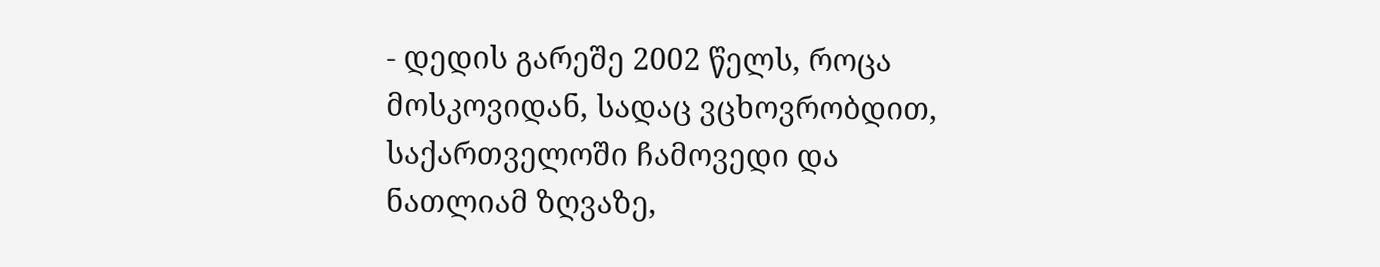- დედის გარეშე 2002 წელს, როცა მოსკოვიდან, სადაც ვცხოვრობდით, საქართველოში ჩამოვედი და ნათლიამ ზღვაზე,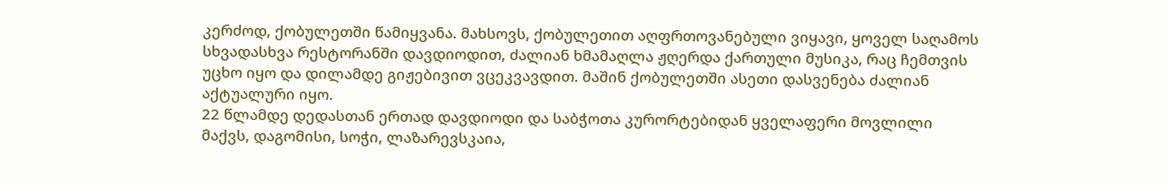კერძოდ, ქობულეთში წამიყვანა. მახსოვს, ქობულეთით აღფრთოვანებული ვიყავი, ყოველ საღამოს სხვადასხვა რესტორანში დავდიოდით, ძალიან ხმამაღლა ჟღერდა ქართული მუსიკა, რაც ჩემთვის უცხო იყო და დილამდე გიჟებივით ვცეკვავდით. მაშინ ქობულეთში ასეთი დასვენება ძალიან აქტუალური იყო.
22 წლამდე დედასთან ერთად დავდიოდი და საბჭოთა კურორტებიდან ყველაფერი მოვლილი მაქვს, დაგომისი, სოჭი, ლაზარევსკაია,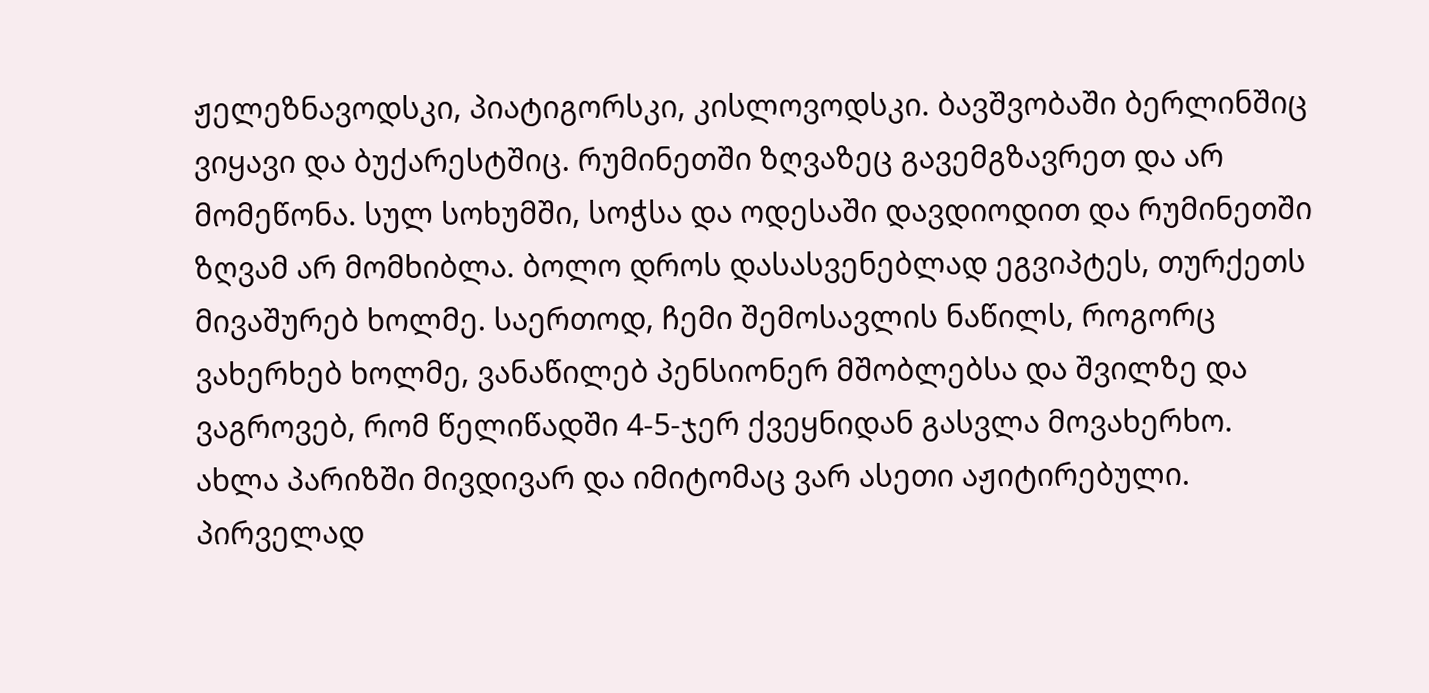ჟელეზნავოდსკი, პიატიგორსკი, კისლოვოდსკი. ბავშვობაში ბერლინშიც ვიყავი და ბუქარესტშიც. რუმინეთში ზღვაზეც გავემგზავრეთ და არ მომეწონა. სულ სოხუმში, სოჭსა და ოდესაში დავდიოდით და რუმინეთში ზღვამ არ მომხიბლა. ბოლო დროს დასასვენებლად ეგვიპტეს, თურქეთს მივაშურებ ხოლმე. საერთოდ, ჩემი შემოსავლის ნაწილს, როგორც ვახერხებ ხოლმე, ვანაწილებ პენსიონერ მშობლებსა და შვილზე და ვაგროვებ, რომ წელიწადში 4-5-ჯერ ქვეყნიდან გასვლა მოვახერხო.
ახლა პარიზში მივდივარ და იმიტომაც ვარ ასეთი აჟიტირებული. პირველად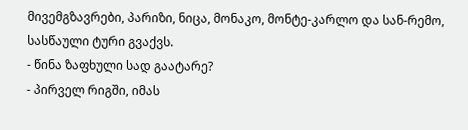მივემგზავრები, პარიზი, ნიცა, მონაკო, მონტე-კარლო და სან-რემო, სასწაული ტური გვაქვს.
- წინა ზაფხული სად გაატარე?
- პირველ რიგში, იმას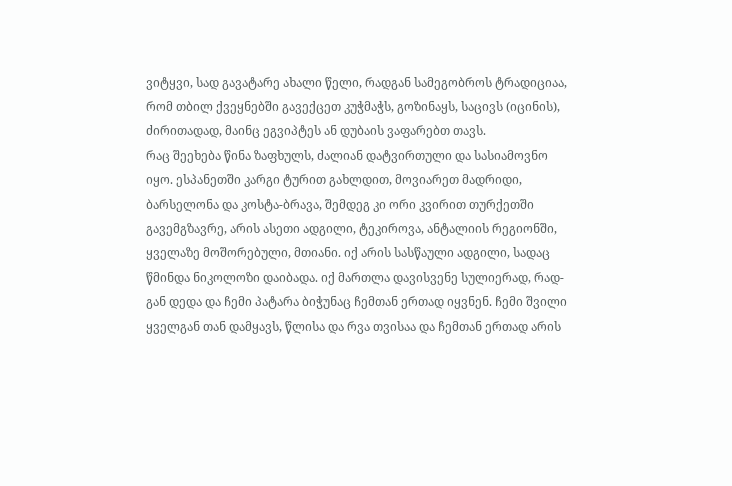ვიტყვი, სად გავატარე ახალი წელი, რადგან სამეგობროს ტრადიციაა, რომ თბილ ქვეყნებში გავექცეთ კუჭმაჭს, გოზინაყს, საცივს (იცინის), ძირითადად, მაინც ეგვიპტეს ან დუბაის ვაფარებთ თავს.
რაც შეეხება წინა ზაფხულს, ძალიან დატვირთული და სასიამოვნო იყო. ესპანეთში კარგი ტურით გახლდით, მოვიარეთ მადრიდი, ბარსელონა და კოსტა-ბრავა, შემდეგ კი ორი კვირით თურქეთში გავემგზავრე, არის ასეთი ადგილი, ტეკიროვა, ანტალიის რეგიონში, ყველაზე მოშორებული, მთიანი. იქ არის სასწაული ადგილი, სადაც წმინდა ნიკოლოზი დაიბადა. იქ მართლა დავისვენე სულიერად, რად-გან დედა და ჩემი პატარა ბიჭუნაც ჩემთან ერთად იყვნენ. ჩემი შვილი ყველგან თან დამყავს, წლისა და რვა თვისაა და ჩემთან ერთად არის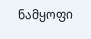ნამყოფი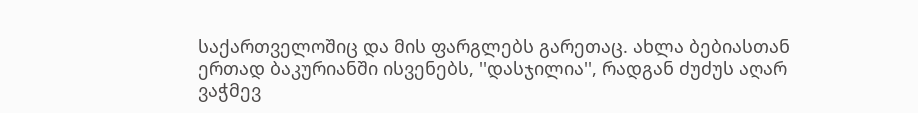საქართველოშიც და მის ფარგლებს გარეთაც. ახლა ბებიასთან ერთად ბაკურიანში ისვენებს, ''დასჯილია'', რადგან ძუძუს აღარ ვაჭმევ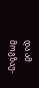და ამ მოგზაუ-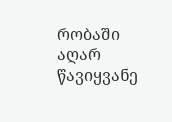რობაში აღარ წავიყვანე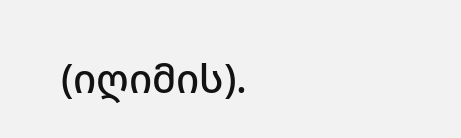(იღიმის).